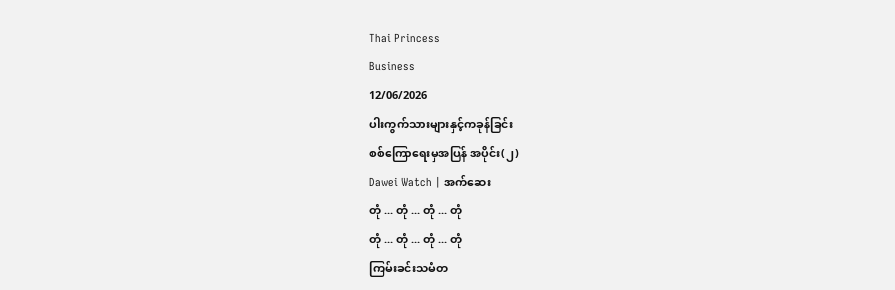Thai Princess
Business
12/06/2026
ပါးကွက်သားများနှင့်ကခုန်ခြင်း
စစ်ကြောရေးမှအပြန် အပိုင်း(၂)
Dawei Watch | အက်ဆေး
တုံ ... တုံ ... တုံ ... တုံ
တုံ ... တုံ ... တုံ ... တုံ
ကြမ်းခင်းသမံတ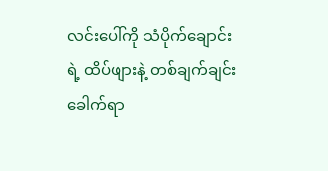လင်းပေါ်ကို သံပိုက်ချောင်းရဲ့ ထိပ်ဖျားနဲ့ တစ်ချက်ချင်းခေါက်ရာ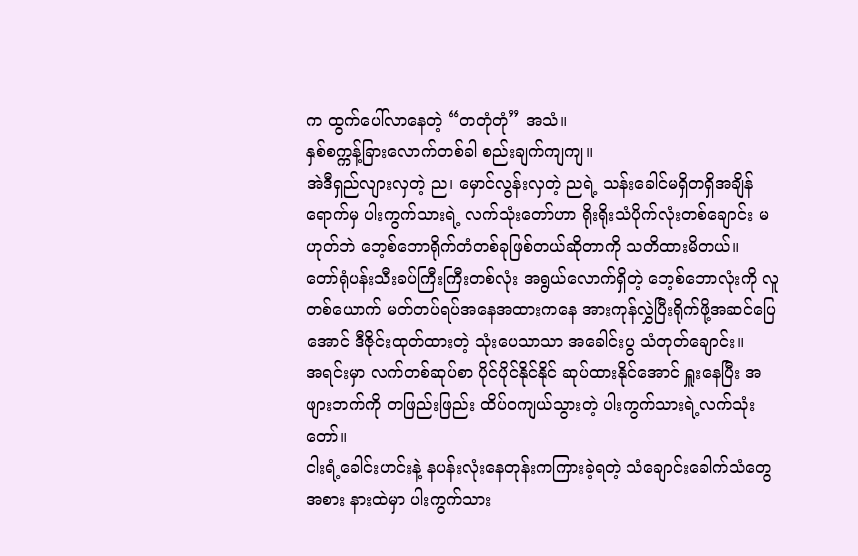က ထွက်ပေါ်လာနေတဲ့ “တတုံတုံ” အသံ။
နှစ်စက္ကန့်ခြားလောက်တစ်ခါ စည်းချက်ကျကျ။
အဲဒီရှည်လျားလှတဲ့ ည၊ မှောင်လွန်းလှတဲ့ ညရဲ့ သန်းခေါင်မရှိတရှိအချိန်ရောက်မှ ပါးကွက်သားရဲ့ လက်သုံးတော်ဟာ ရိုးရိုးသံပိုက်လုံးတစ်ချောင်း မဟုတ်ဘဲ ဘေ့စ်ဘောရိုက်တံတစ်ခုဖြစ်တယ်ဆိုတာကို သတိထားမိတယ်။
တော်ရုံပန်းသီးခပ်ကြီးကြီးတစ်လုံး အရွယ်လောက်ရှိတဲ့ ဘေ့စ်ဘောလုံးကို လူတစ်ယောက် မတ်တပ်ရပ်အနေအထားကနေ အားကုန်လွှဲပြီးရိုက်ဖို့အဆင်ပြေအောင် ဒီဇိုင်းထုတ်ထားတဲ့ သုံးပေသာသာ အခေါင်းပွ သံတုတ်ချောင်း။
အရင်းမှာ လက်တစ်ဆုပ်စာ ပိုင်ပိုင်နိုင်နိုင် ဆုပ်ထားနိုင်အောင် ရှူးနေပြီး အဖျားဘက်ကို တဖြည်းဖြည်း ထိပ်ဝကျယ်သွားတဲ့ ပါးကွက်သားရဲ့လက်သုံးတော်။
ငါးရံ့ခေါင်းဟင်းနဲ့ နပန်းလုံးနေတုန်းကကြားခဲ့ရတဲ့ သံချောင်းခေါက်သံတွေအစား နားထဲမှာ ပါးကွက်သား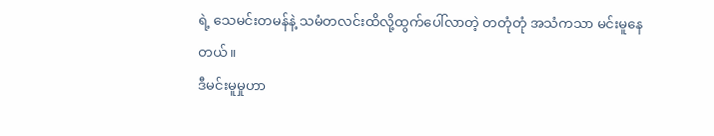ရဲ့ သေမင်းတမန်နဲ့ သမံတလင်းထိလို့ထွက်ပေါ်လာတဲ့ တတုံတုံ အသံကသာ မင်းမူနေတယ်။
ဒီမင်းမူမှုဟာ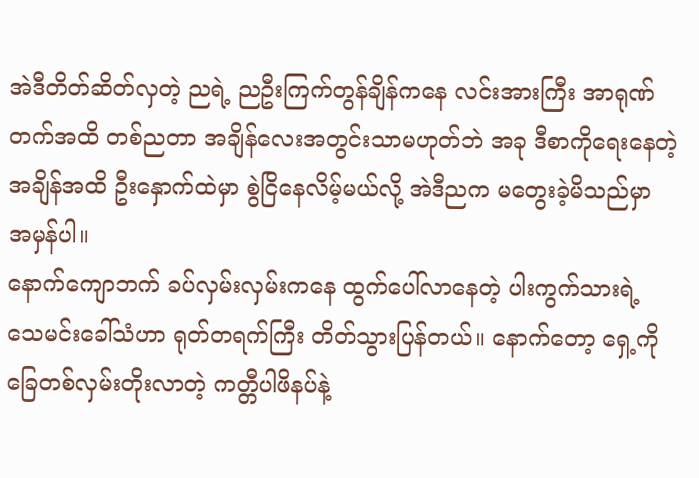အဲဒီတိတ်ဆိတ်လှတဲ့ ညရဲ့ ညဦးကြက်တွန်ချိန်ကနေ လင်းအားကြီး အာရုဏ်တက်အထိ တစ်ညတာ အချိန်လေးအတွင်းသာမဟုတ်ဘဲ အခု ဒီစာကိုရေးနေတဲ့အချိန်အထိ ဦးနှောက်ထဲမှာ စွဲငြိနေလိမ့်မယ်လို့ အဲဒီညက မတွေးခဲ့မိသည်မှာ အမှန်ပါ။
နောက်ကျောဘက် ခပ်လှမ်းလှမ်းကနေ ထွက်ပေါ်လာနေတဲ့ ပါးကွက်သားရဲ့ သေမင်းခေါ်သံဟာ ရုတ်တရက်ကြီး တိတ်သွားပြန်တယ်။ နောက်တော့ ရှေ့ကို ခြေတစ်လှမ်းတိုးလာတဲ့ ကတ္တီပါဖိနပ်နဲ့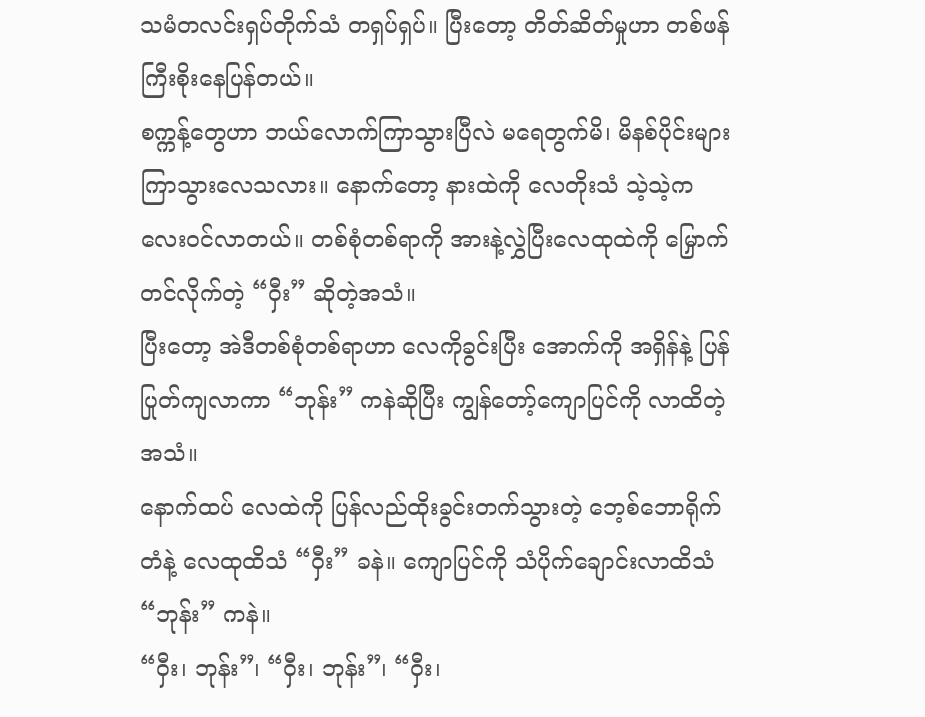သမံတလင်းရှပ်တိုက်သံ တရှပ်ရှပ်။ ပြီးတော့ တိတ်ဆိတ်မှုဟာ တစ်ဖန်ကြီးစိုးနေပြန်တယ်။
စက္ကန့်တွေဟာ ဘယ်လောက်ကြာသွားပြီလဲ မရေတွက်မိ၊ မိနစ်ပိုင်းများကြာသွားလေသလား။ နောက်တော့ နားထဲကို လေတိုးသံ သဲ့သဲ့ကလေးဝင်လာတယ်။ တစ်စုံတစ်ရာကို အားနဲ့လွှဲပြီးလေထုထဲကို မြှောက်တင်လိုက်တဲ့ “ဝှီး” ဆိုတဲ့အသံ။
ပြီးတော့ အဲဒီတစ်စုံတစ်ရာဟာ လေကိုခွင်းပြီး အောက်ကို အရှိန်နဲ့ ပြန်ပြုတ်ကျလာကာ “ဘုန်း” ကနဲဆိုပြီး ကျွန်တော့်ကျောပြင်ကို လာထိတဲ့အသံ။
နောက်ထပ် လေထဲကို ပြန်လည်ထိုးခွင်းတက်သွားတဲ့ ဘေ့စ်ဘောရိုက်တံနဲ့ လေထုထိသံ “ဝှီး” ခနဲ။ ကျောပြင်ကို သံပိုက်ချောင်းလာထိသံ “ဘုန်း” ကနဲ။
“ဝှီး၊ ဘုန်း”၊ “ဝှီး၊ ဘုန်း”၊ “ဝှီး၊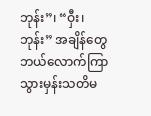ဘုန်း”၊ “ဝှီး၊ ဘုန်း” အချိန်တွေဘယ်လောက်ကြာသွားမှန်းသတိမ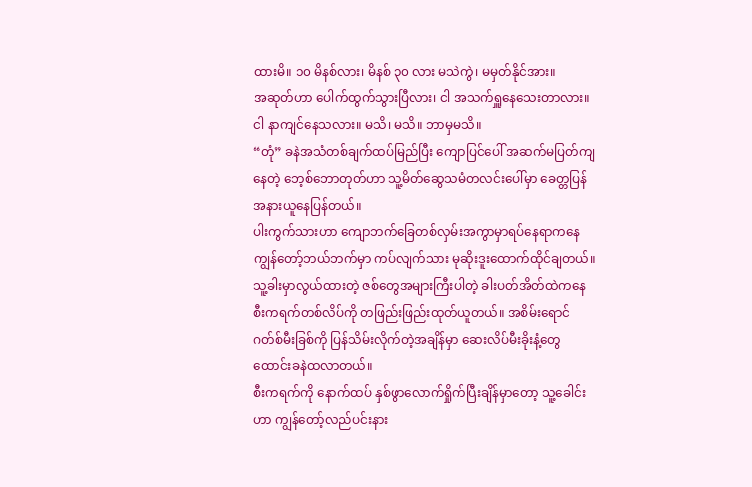ထားမိ။ ၁၀ မိနစ်လား၊ မိနစ် ၃၀ လား မသဲကွဲ၊ မမှတ်နိုင်အား။
အဆုတ်ဟာ ပေါက်ထွက်သွားပြီလား၊ ငါ အသက်ရှူနေသေးတာလား။ ငါ နာကျင်နေသလား။ မသိ၊ မသိ။ ဘာမှမသိ။
“တုံ” ခနဲအသံတစ်ချက်ထပ်မြည်ပြီး ကျောပြင်ပေါ် အဆက်မပြတ်ကျနေတဲ့ ဘေ့စ်ဘောတုတ်ဟာ သူ့မိတ်ဆွေသမံတလင်းပေါ်မှာ ခေတ္တပြန်အနားယူနေပြန်တယ်။
ပါးကွက်သားဟာ ကျောဘက်ခြေတစ်လှမ်းအကွာမှာရပ်နေရာကနေ ကျွန်တော့်ဘယ်ဘက်မှာ ကပ်လျက်သား မုဆိုးဒူးထောက်ထိုင်ချတယ်။
သူ့ခါးမှာလွယ်ထားတဲ့ ဇစ်တွေအများကြီးပါတဲ့ ခါးပတ်အိတ်ထဲကနေ စီးကရက်တစ်လိပ်ကို တဖြည်းဖြည်းထုတ်ယူတယ်။ အစိမ်းရောင်ဂတ်စ်မီးခြစ်ကို ပြန်သိမ်းလိုက်တဲ့အချိန်မှာ ဆေးလိပ်မီးခိုးနံ့တွေထောင်းခနဲထလာတယ်။
စီးကရက်ကို နောက်ထပ် နှစ်ဖွာလောက်ရှိုက်ပြီးချိန်မှာတော့ သူ့ခေါင်းဟာ ကျွန်တော့်လည်ပင်းနား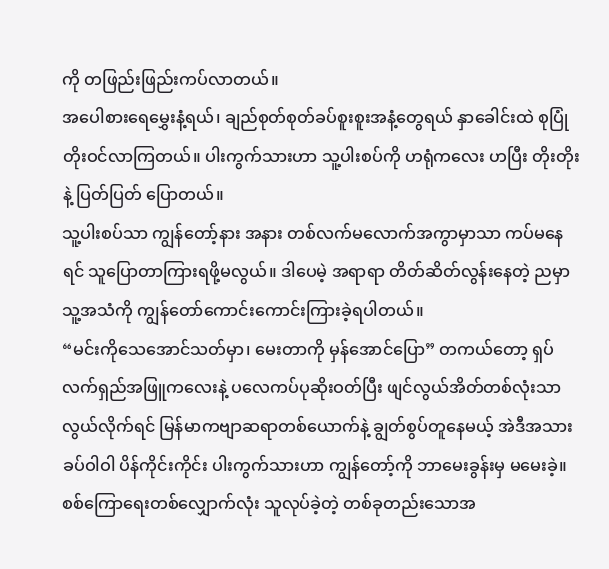ကို တဖြည်းဖြည်းကပ်လာတယ်။
အပေါစားရေမွှေးနံ့ရယ်၊ ချည်စုတ်စုတ်ခပ်စူးစူးအနံ့တွေရယ် နှာခေါင်းထဲ စုပြုံတိုးဝင်လာကြတယ်။ ပါးကွက်သားဟာ သူ့ပါးစပ်ကို ဟရုံကလေး ဟပြီး တိုးတိုးနဲ့ ပြတ်ပြတ် ပြောတယ်။
သူ့ပါးစပ်သာ ကျွန်တော့်နား အနား တစ်လက်မလောက်အကွာမှာသာ ကပ်မနေရင် သူပြောတာကြားရဖို့မလွယ်။ ဒါပေမဲ့ အရာရာ တိတ်ဆိတ်လွန်းနေတဲ့ ညမှာ သူ့အသံကို ကျွန်တော်ကောင်းကောင်းကြားခဲ့ရပါတယ်။
“မင်းကိုသေအောင်သတ်မှာ၊ မေးတာကို မှန်အောင်ပြော” တကယ်တော့ ရှပ်လက်ရှည်အဖြူကလေးနဲ့ ပလေကပ်ပုဆိုးဝတ်ပြီး ဖျင်လွယ်အိတ်တစ်လုံးသာ လွယ်လိုက်ရင် မြန်မာကဗျာဆရာတစ်ယောက်နဲ့ ချွတ်စွပ်တူနေမယ့် အဲဒီအသားခပ်ဝါဝါ ပိန်ကိုင်းကိုင်း ပါးကွက်သားဟာ ကျွန်တော့်ကို ဘာမေးခွန်းမှ မမေးခဲ့။
စစ်ကြောရေးတစ်လျှောက်လုံး သူလုပ်ခဲ့တဲ့ တစ်ခုတည်းသောအ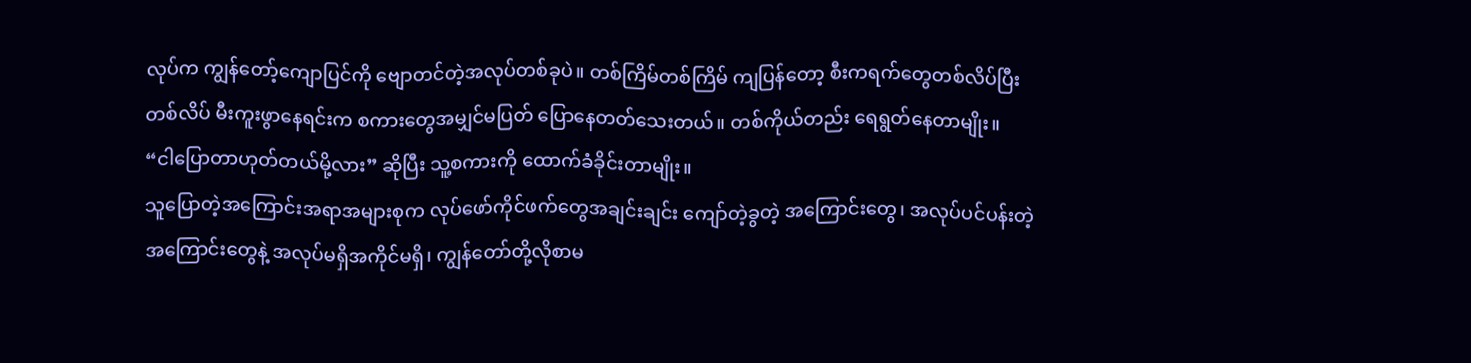လုပ်က ကျွန်တော့်ကျောပြင်ကို ဗျောတင်တဲ့အလုပ်တစ်ခုပဲ။ တစ်ကြိမ်တစ်ကြိမ် ကျပြန်တော့ စီးကရက်တွေတစ်လိပ်ပြီးတစ်လိပ် မီးကူးဖွာနေရင်းက စကားတွေအမျှင်မပြတ် ပြောနေတတ်သေးတယ်။ တစ်ကိုယ်တည်း ရေရွတ်နေတာမျိုး။
“ငါပြောတာဟုတ်တယ်မို့လား” ဆိုပြီး သူ့စကားကို ထောက်ခံခိုင်းတာမျိုး။
သူပြောတဲ့အကြောင်းအရာအများစုက လုပ်ဖော်ကိုင်ဖက်တွေအချင်းချင်း ကျော်တဲ့ခွတဲ့ အကြောင်းတွေ၊ အလုပ်ပင်ပန်းတဲ့အကြောင်းတွေနဲ့ အလုပ်မရှိအကိုင်မရှိ၊ ကျွန်တော်တို့လိုစာမ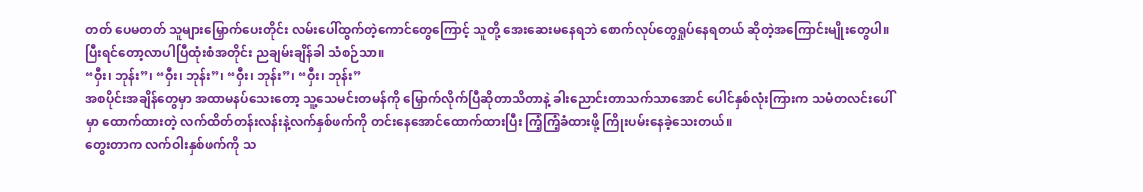တတ် ပေမတတ် သူများမြှောက်ပေးတိုင်း လမ်းပေါ်ထွက်တဲ့ကောင်တွေကြောင့် သူတို့ အေးဆေးမနေရဘဲ စောက်လုပ်တွေရှုပ်နေရတယ် ဆိုတဲ့အကြောင်းမျိုးတွေပါ။
ပြီးရင်တော့လာပါပြီထုံးစံအတိုင်း ညချမ်းချိန်ခါ သံစဉ်သာ။
“ဝှီး၊ ဘုန်း”၊ “ဝှီး၊ ဘုန်း”၊ “ဝှီး၊ ဘုန်း”၊ “ဝှီး၊ ဘုန်း”
အစပိုင်းအချိန်တွေမှာ အထာမနပ်သေးတော့ သူ့သေမင်းတမန်ကို မြှောက်လိုက်ပြီဆိုတာသိတာနဲ့ ခါးညောင်းတာသက်သာအောင် ပေါင်နှစ်လုံးကြားက သမံတလင်းပေါ်မှာ ထောက်ထားတဲ့ လက်ထိတ်တန်းလန်းနဲ့လက်နှစ်ဖက်ကို တင်းနေအောင်ထောက်ထားပြီး ကြံ့ကြံ့ခံထားဖို့ ကြိုးပမ်းနေခဲ့သေးတယ်။
တွေးတာက လက်ဝါးနှစ်ဖက်ကို သ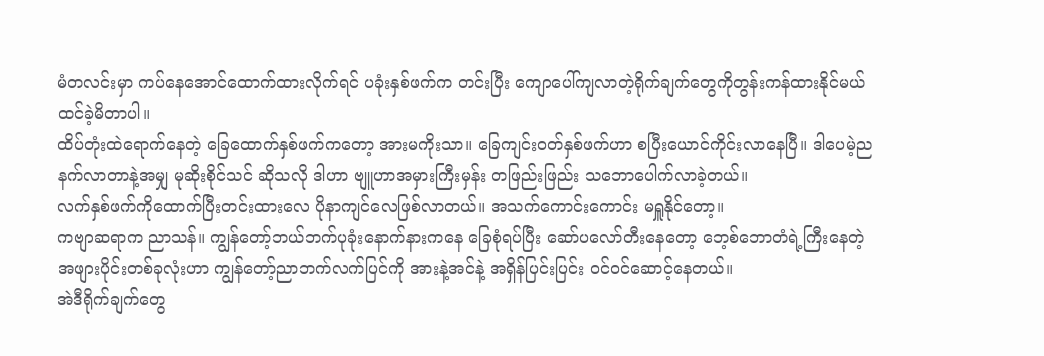မံတလင်းမှာ ကပ်နေအောင်ထောက်ထားလိုက်ရင် ပခုံးနှစ်ဖက်က တင်းပြီး ကျောပေါ်ကျလာတဲ့ရိုက်ချက်တွေကိုတွန်းကန်ထားနိုင်မယ်ထင်ခဲ့မိတာပါ။
ထိပ်တုံးထဲရောက်နေတဲ့ ခြေထောက်နှစ်ဖက်ကတော့ အားမကိုးသာ။ ခြေကျင်းဝတ်နှစ်ဖက်ဟာ စပြီးယောင်ကိုင်းလာနေပြီ။ ဒါပေမဲ့ညနက်လာတာနဲ့အမျှ မုဆိုးစိုင်သင် ဆိုသလို ဒါဟာ ဗျူဟာအမှားကြီးမှန်း တဖြည်းဖြည်း သဘောပေါက်လာခဲ့တယ်။
လက်နှစ်ဖက်ကိုထောက်ပြီးတင်းထားလေ ပိုနာကျင်လေဖြစ်လာတယ်။ အသက်ကောင်းကောင်း မရှူနိုင်တော့။
ကဗျာဆရာက ညာသန်။ ကျွန်တော့်ဘယ်ဘက်ပုခုံးနောက်နားကနေ ခြေစုံရပ်ပြီး ဆော်ပလော်တီးနေတော့ ဘေ့စ်ဘောတံရဲ့ကြီးနေတဲ့အဖျားပိုင်းတစ်ခုလုံးဟာ ကျွန်တော့်ညာဘက်လက်ပြင်ကို အားနဲ့အင်နဲ့ အရှိန်ပြင်းပြင်း ဝင်ဝင်ဆောင့်နေတယ်။
အဲဒီရိုက်ချက်တွေ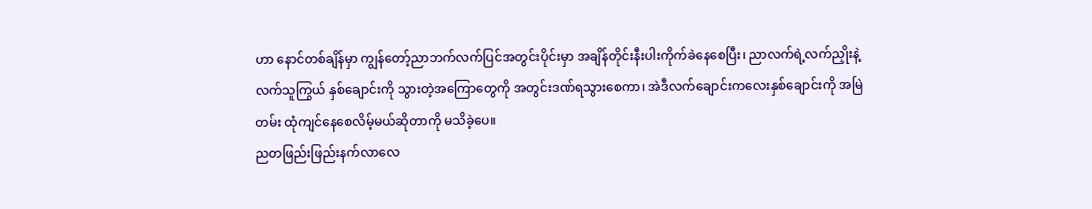ဟာ နောင်တစ်ချိန်မှာ ကျွန်တော့်ညာဘက်လက်ပြင်အတွင်းပိုင်းမှာ အချိန်တိုင်းနီးပါးကိုက်ခဲနေစေပြီး၊ ညာလက်ရဲ့လက်ညှိုးနဲ့ လက်သူကြွယ် နှစ်ချောင်းကို သွားတဲ့အကြောတွေကို အတွင်းဒဏ်ရသွားစေကာ၊ အဲဒီလက်ချောင်းကလေးနှစ်ချောင်းကို အမြဲတမ်း ထုံကျင်နေစေလိမ့်မယ်ဆိုတာကို မသိခဲ့ပေ။
ညတဖြည်းဖြည်းနက်လာလေ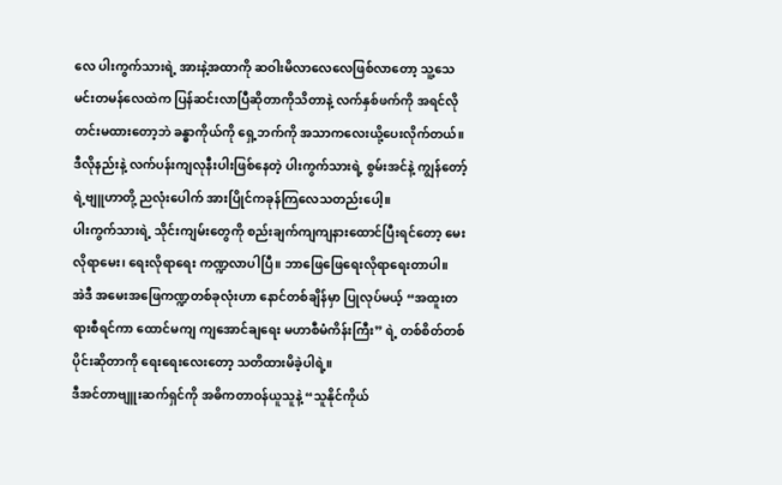လေ ပါးကွက်သားရဲ့ အားနဲ့အထာကို ဆဝါးမိလာလေလေဖြစ်လာတော့ သူ့သေမင်းတမန်လေထဲက ပြန်ဆင်းလာပြီဆိုတာကိုသိတာနဲ့ လက်နှစ်ဖက်ကို အရင်လို တင်းမထားတော့ဘဲ ခန္ဓာကိုယ်ကို ရှေ့ဘက်ကို အသာကလေးယို့ပေးလိုက်တယ်။
ဒီလိုနည်းနဲ့ လက်ပန်းကျလုနီးပါးဖြစ်နေတဲ့ ပါးကွက်သားရဲ့ စွမ်းအင်နဲ့ ကျွန်တော့်ရဲ့ဗျူဟာတို့ ညလုံးပေါက် အားပြိုင်ကခုန်ကြလေသတည်းပေါ့။
ပါးကွက်သားရဲ့ သိုင်းကျမ်းတွေကို စည်းချက်ကျကျနားထောင်ပြီးရင်တော့ မေးလိုရာမေး၊ ရေးလိုရာရေး ကဏ္ဍလာပါပြီ။ ဘာဖြေဖြေရေးလိုရာရေးတာပါ။
အဲဒီ အမေးအဖြေကဏ္ဍတစ်ခုလုံးဟာ နောင်တစ်ချိန်မှာ ပြုလုပ်မယ့် “အထူးတရားစီရင်ကာ ထောင်မကျ ကျအောင်ချရေး မဟာစီမံကိန်းကြီး” ရဲ့ တစ်စိတ်တစ်ပိုင်းဆိုတာကို ရေးရေးလေးတော့ သတိထားမိခဲ့ပါရဲ့။
ဒီအင်တာဗျူးဆက်ရှင်ကို အဓိကတာဝန်ယူသူနဲ့ “သူနိုင်ကိုယ်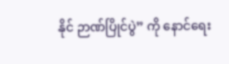နိုင် ဉာဏ်ပြိုင်ပွဲ” ကို နောင်ရေး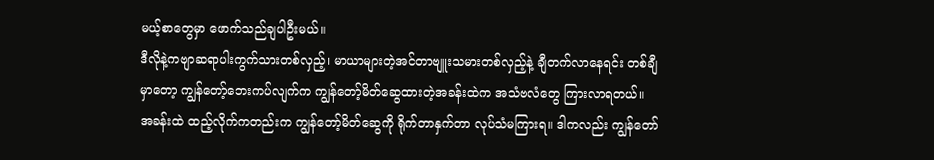မယ့်စာတွေမှာ ဖောက်သည်ချပါဦးမယ်။
ဒီလိုနဲ့ကဗျာဆရာပါးကွက်သားတစ်လှည့်၊ မာယာများတဲ့အင်တာဗျူးသမားတစ်လှည့်နဲ့ ချီတက်လာနေရင်း တစ်ချီမှာတော့ ကျွန်တော့်ဘေးကပ်လျက်က ကျွန်တော့်မိတ်ဆွေထားတဲ့အခန်းထဲက အသံဗလံတွေ ကြားလာရတယ်။
အခန်းထဲ ထည့်လိုက်ကတည်းက ကျွန်တော့်မိတ်ဆွေကို ရိုက်တာနှက်တာ လုပ်သံမကြားရ။ ဒါကလည်း ကျွန်တော်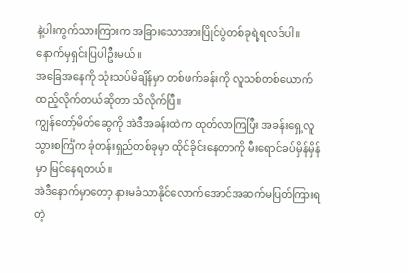နဲ့ပါးကွက်သားကြားက အခြားသောအားပြိုင်ပွဲတစ်ခုရဲ့ရလဒ်ပါ။ နောက်မှရှင်းပြပါဦးမယ်။
အခြေအနေကို သုံးသပ်မိချိန်မှာ တစ်ဖက်ခန်းကို လူသစ်တစ်ယောက် ထည့်လိုက်တယ်ဆိုတာ သိလိုက်ပြီ။
ကျွန်တော့်မိတ်ဆွေကို အဲဒီအခန်းထဲက ထုတ်လာကြပြီး အခန်းရှေ့လူသွားစင်္ကြံက ခုံတန်းရှည်တစ်ခုမှာ ထိုင်ခိုင်းနေတာကို မီးရောင်ခပ်မှိန်မှိန်မှာ မြင်နေရတယ်။
အဲဒီနောက်မှာတော့ နားမခံသာနိုင်လောက်အောင်အဆက်မပြတ်ကြားရတဲ့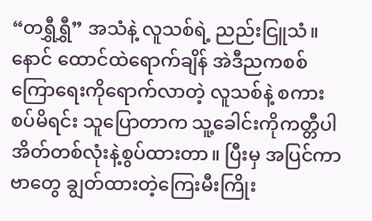“တရွှီရွှီ” အသံနဲ့ လူသစ်ရဲ့ ညည်းငြူသံ။
နောင် ထောင်ထဲရောက်ချိန် အဲဒီညကစစ်ကြောရေးကိုရောက်လာတဲ့ လူသစ်နဲ့ စကားစပ်မိရင်း သူပြောတာက သူ့ခေါင်းကိုကတ္တီပါအိတ်တစ်လုံးနဲ့စွပ်ထားတာ။ ပြီးမှ အပြင်ကာဗာတွေ ချွတ်ထားတဲ့ကြေးမီးကြိုး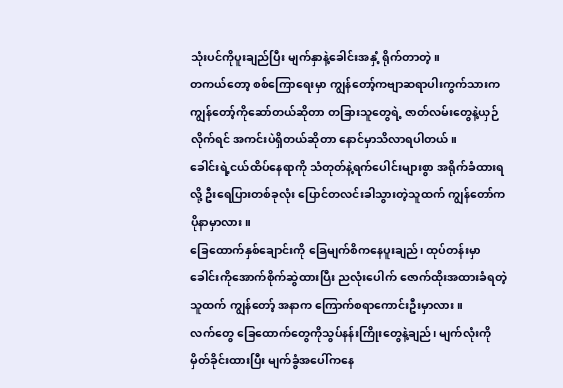သုံးပင်ကိုပူးချည်ပြီး မျက်နှာနဲ့ခေါင်းအနှံ့ ရိုက်တာတဲ့။
တကယ်တော့ စစ်ကြောရေးမှာ ကျွန်တော့်ကဗျာဆရာပါးကွက်သားက ကျွန်တော့်ကိုဆော်တယ်ဆိုတာ တခြားသူတွေရဲ့ ဇာတ်လမ်းတွေနဲ့ယှဉ်လိုက်ရင် အကင်းပဲရှိတယ်ဆိုတာ နောင်မှာသိလာရပါတယ်။
ခေါင်းရဲ့ငယ်ထိပ်နေရာကို သံတုတ်နဲ့ရက်ပေါင်းများစွာ အရိုက်ခံထားရလို့ ဦးရေပြားတစ်ခုလုံး ပြောင်တလင်းခါသွားတဲ့သူထက် ကျွန်တော်က ပိုနာမှာလား။
ခြေထောက်နှစ်ချောင်းကို ခြေမျက်စိကနေပူးချည်၊ ထုပ်တန်းမှာခေါင်းကိုအောက်စိုက်ဆွဲထားပြီး ညလုံးပေါက် ဇောက်ထိုးအထားခံရတဲ့သူထက် ကျွန်တော့် အနာက ကြောက်စရာကောင်းဦးမှာလား။
လက်တွေ ခြေထောက်တွေကိုသွပ်နန်းကြိုးတွေနဲ့ချည်၊ မျက်လုံးကိုမှိတ်ခိုင်းထားပြီး မျက်ခွံအပေါ်ကနေ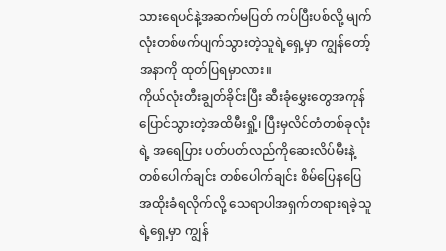သားရေပင်နဲ့အဆက်မပြတ် ကပ်ပြီးပစ်လို့ မျက်လုံးတစ်ဖက်ပျက်သွားတဲ့သူရဲ့ရှေ့မှာ ကျွန်တော့်အနာကို ထုတ်ပြရမှာလား။
ကိုယ်လုံးတီးချွတ်ခိုင်းပြီး ဆီးခုံမွှေးတွေအကုန်ပြောင်သွားတဲ့အထိမီးရှို့၊ ပြီးမှလိင်တံတစ်ခုလုံးရဲ့ အရေပြား ပတ်ပတ်လည်ကိုဆေးလိပ်မီးနဲ့ တစ်ပေါက်ချင်း တစ်ပေါက်ချင်း စိမ်ပြေနပြေ အထိုးခံရလိုက်လို့ သေရာပါအရှက်တရားရခဲ့သူရဲ့ရှေ့မှာ ကျွန်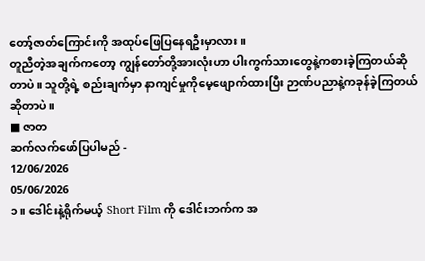တော့်ဇာတ်ကြောင်းကို အထုပ်ဖြေပြနေရဦးမှာလား။
တူညီတဲ့အချက်ကတော့ ကျွန်တော်တို့အားလုံးဟာ ပါးကွက်သားတွေနဲ့ကစားခဲ့ကြတယ်ဆိုတာပဲ။ သူတို့ရဲ့ စည်းချက်မှာ နာကျင်မှုကိုမေ့ဖျောက်ထားပြီး ဉာဏ်ပညာနဲ့ကခုန်ခဲ့ကြတယ်ဆိုတာပဲ။
■ ဇာတ
ဆက်လက်ဖော်ပြပါမည် -
12/06/2026
05/06/2026
၁။ ဒေါင်းနဲ့ရိုက်မယ့် Short Film ကို ဒေါင်းဘက်က အ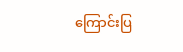ကြောင်းပြ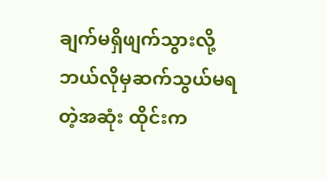ချက်မရှိဖျက်သွားလို့ ဘယ်လိုမှဆက်သွယ်မရတဲ့အဆုံး ထိုင်းက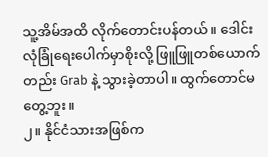သူ့အိမ်အထိ လိုက်တောင်းပန်တယ်။ ဒေါင်း လုံခြုံရေးပေါက်မှာစိုးလို့ ဖြူဖြူတစ်ယောက်တည်း Grab နဲ့ သွားခဲ့တာပါ။ ထွက်တောင်မတွေ့ဘူး။
၂။ နိုင်ငံသားအဖြစ်က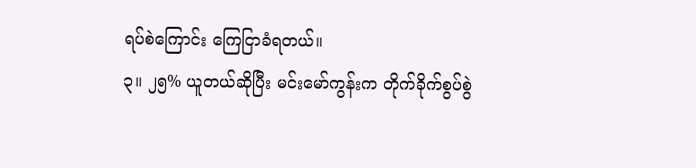ရပ်စဲကြောင်း ကြေငြာခံရတယ်။
၃။ ၂၅% ယူတယ်ဆိုပြီး မင်းမော်ကွန်းက တိုက်ခိုက်စွပ်စွဲ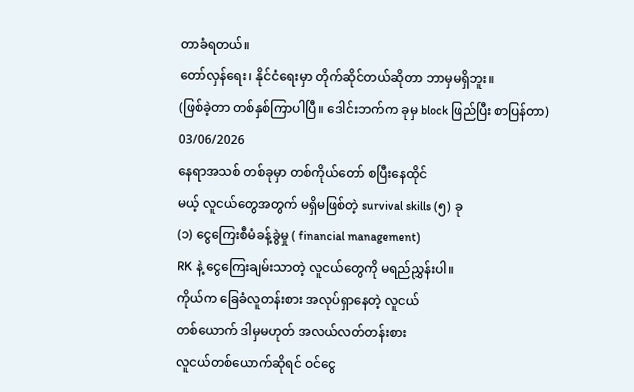တာခံရတယ်။
တော်လှန်ရေး၊ နိုင်ငံရေးမှာ တိုက်ဆိုင်တယ်ဆိုတာ ဘာမှမရှိဘူး။
(ဖြစ်ခဲ့တာ တစ်နှစ်ကြာပါပြီ။ ဒေါင်းဘက်က ခုမှ block ဖြည်ပြီး စာပြန်တာ)
03/06/2026
နေရာအသစ် တစ်ခုမှာ တစ်ကိုယ်တော် စပြီးနေထိုင်
မယ့် လူငယ်တွေအတွက် မရှိမဖြစ်တဲ့ survival skills (၅) ခု
(၁) ငွေကြေးစီမံခန့်ခွဲမှု ( financial management)
RK နဲ့ ငွေကြေးချမ်းသာတဲ့ လူငယ်တွေကို မရည်ညွှန်းပါ။
ကိုယ်က ခြေခံလူတန်းစား အလုပ်ရှာနေတဲ့ လူငယ်
တစ်ယောက် ဒါမှမဟုတ် အလယ်လတ်တန်းစား
လူငယ်တစ်ယောက်ဆိုရင် ဝင်ငွေ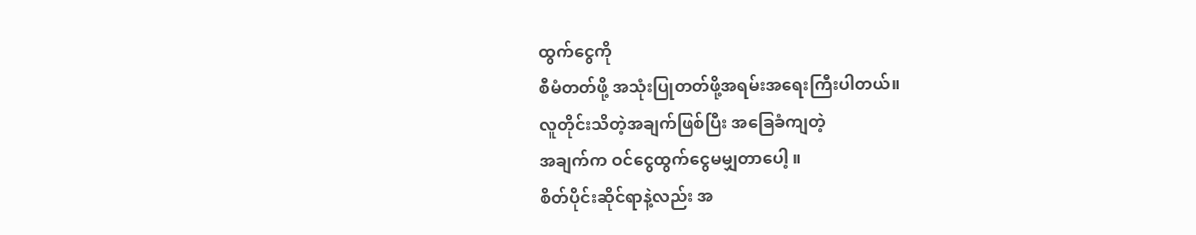ထွက်ငွေကို
စီမံတတ်ဖို့ အသုံးပြုတတ်ဖို့အရမ်းအရေးကြီးပါတယ်။
လူတိုင်းသိတဲ့အချက်ဖြစ်ပြီး အခြေခံကျတဲ့
အချက်က ဝင်ငွေထွက်ငွေမမျှတာပေါ့ ။
စိတ်ပိုင်းဆိုင်ရာနဲ့လည်း အ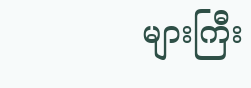များကြီး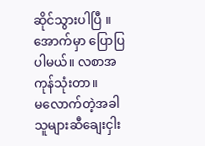ဆိုင်သွားပါပြီ ။
အောက်မှာ ပြောပြပါမယ်။ လစာအကုန်သုံးတာ။
မလောက်တဲ့အခါ သူများဆီချေးငှါး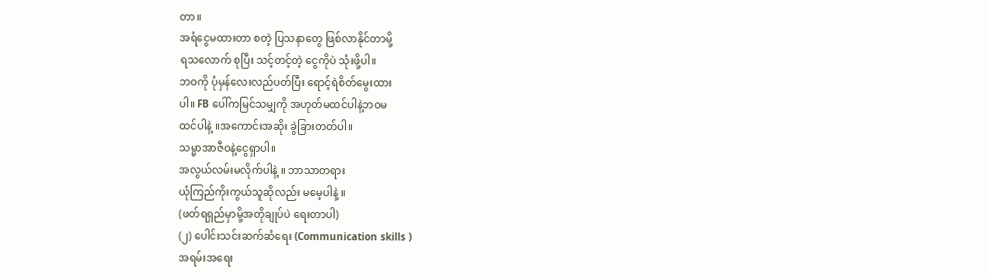တာ။
အရံငွေမထားတာ စတဲ့ ပြသနာတွေ ဖြစ်လာနိုင်တာမို့
ရသလောက် စုပြီး သင့်တင့်တဲ့ ငွေကိုပဲ သုံးဖို့ပါ။
ဘဝကို ပုံမှန်လေးလည်ပတ်ပြီး ရောင့်ရဲစိတ်မွေးထား
ပါ။ FB ပေါ်ကမြင်သမျှကို အဟုတ်မထင်ပါနဲ့ဘဝမ
ထင်ပါနဲ့ ။အကောင်းအဆိုး ခွဲခြားတတ်ပါ။
သမ္မာအာဇီဝနဲ့ငွေရှာပါ။
အလွယ်လမ်းမလိုက်ပါနဲ့ ။ ဘာသာတရား
ယုံကြည်ကိုးကွယ်သူဆိုလည်း မမေ့ပါနဲ့ ။
(ဖတ်ရရှည်မှာမို့အတိုချုပ်ပဲ ရေးတာပါ)
(၂) ပေါင်းသင်းဆက်ဆံရေး (Communication skills )
အရမ်းအရေး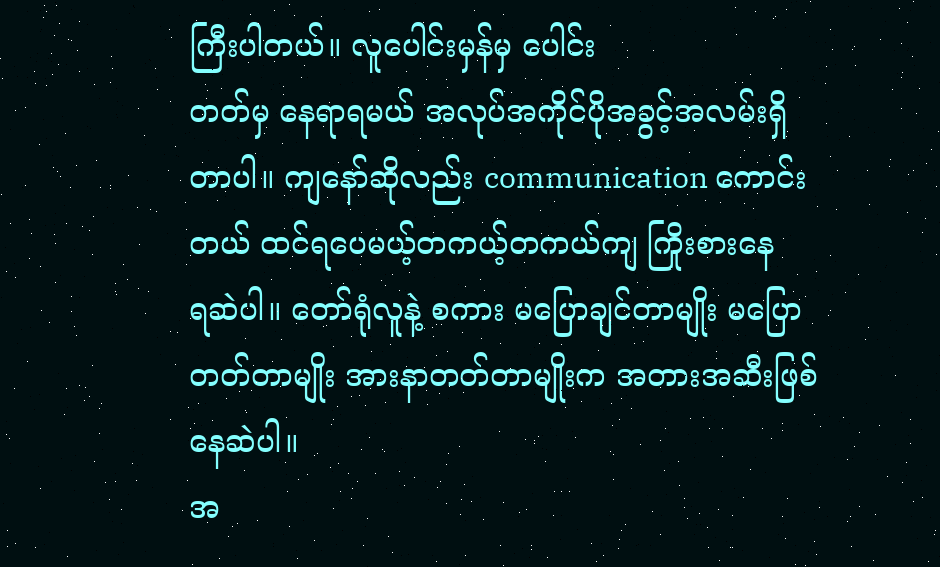ကြီးပါတယ်။ လူပေါင်းမှန်မှ ပေါင်း
တတ်မှ နေရာရမယ် အလုပ်အကိုင်ပိုအခွင့်အလမ်းရှိ
တာပါ။ ကျနော်ဆိုလည်း communication ကောင်း
တယ် ထင်ရပေမယ့်တကယ့်တကယ်ကျ ကြိုးစားနေ
ရဆဲပါ။ တော်ရုံလူနဲ့ စကား မပြောချင်တာမျိုး မပြော
တတ်တာမျိုး အားနာတတ်တာမျိုးက အတားအဆီးဖြစ်နေဆဲပါ။
အ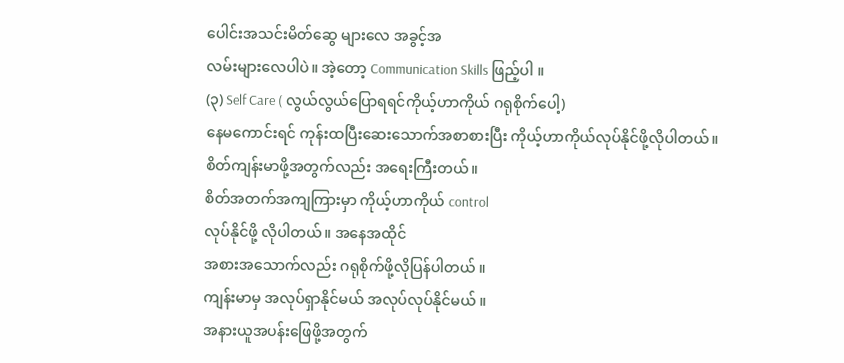ပေါင်းအသင်းမိတ်ဆွေ များလေ အခွင့်အ
လမ်းများလေပါပဲ။ အဲ့တော့ Communication Skills ဖြည့်ပါ ။
(၃) Self Care ( လွယ်လွယ်ပြောရရင်ကိုယ့်ဟာကိုယ် ဂရုစိုက်ပေါ့)
နေမကောင်းရင် ကုန်းထပြီးဆေးသောက်အစာစားပြီး ကိုယ့်ဟာကိုယ်လုပ်နိုင်ဖို့လိုပါတယ်။
စိတ်ကျန်းမာဖို့အတွက်လည်း အရေးကြီးတယ်။
စိတ်အတက်အကျကြားမှာ ကိုယ့်ဟာကိုယ် control
လုပ်နိုင်ဖို့ လိုပါတယ်။ အနေအထိုင်
အစားအသောက်လည်း ဂရုစိုက်ဖို့လိုပြန်ပါတယ် ။
ကျန်းမာမှ အလုပ်ရှာနိုင်မယ် အလုပ်လုပ်နိုင်မယ် ။
အနားယူအပန်းဖြေဖို့အတွက်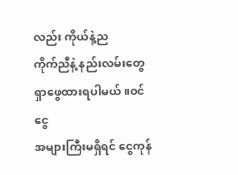လည်း ကိုယ်နဲ့ည
ကိုက်ညီနဲ့ နည်းလမ်းတွေ ရှာဖွေထားရပါမယ်။ဝင်ငွေ
အများကြီးမရှိရင် ငွေကုန်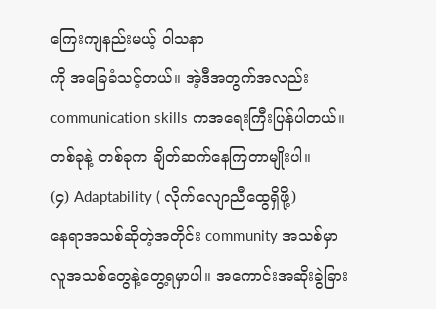ကြေးကျနည်းမယ့် ဝါသနာ
ကို အခြေခံသင့်တယ်။ အဲ့ဒီအတွက်အလည်း
communication skills ကအရေးကြီးပြန်ပါတယ်။
တစ်ခုနဲ့ တစ်ခုက ချိတ်ဆက်နေကြတာမျိုးပါ။
(၄) Adaptability ( လိုက်လျောညီထွေရှိဖို့)
နေရာအသစ်ဆိုတဲ့အတိုင်း community အသစ်မှာ
လူအသစ်တွေနဲ့တွေ့ရမှာပါ။ အကောင်းအဆိုးခွဲခြား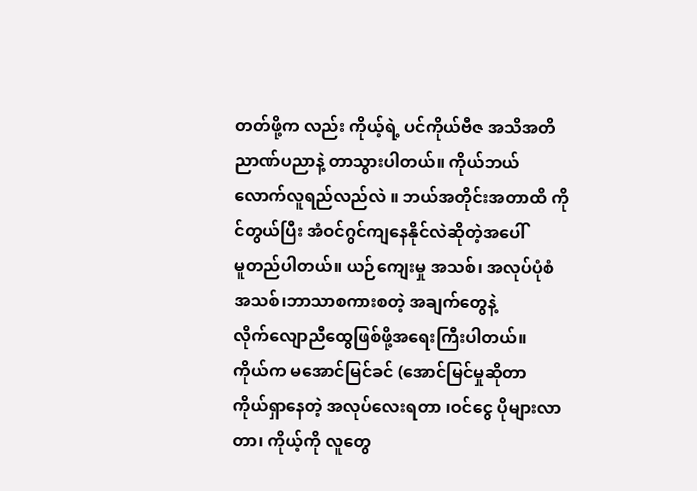တတ်ဖို့က လည်း ကိုယ့်ရဲ့ ပင်ကိုယ်ဗီဇ အသိအတိ
ညာဏ်ပညာနဲ့ တာသွားပါတယ်။ ကိုယ်ဘယ်
လောက်လူရည်လည်လဲ ။ ဘယ်အတိုင်းအတာထိ ကို
င်တွယ်ပြီး အံဝင်ဂွင်ကျနေနိုင်လဲဆိုတဲ့အပေါ်
မူတည်ပါတယ်။ ယဉ်ကျေးမှု အသစ်၊ အလုပ်ပုံစံ
အသစ်၊ဘာသာစကားစတဲ့ အချက်တွေနဲ့
လိုက်လျောညီထွေဖြစ်ဖို့အရေးကြီးပါတယ်။
ကိုယ်က မအောင်မြင်ခင် (အောင်မြင်မှုဆိုတာ
ကိုယ်ရှာနေတဲ့ အလုပ်လေးရတာ ၊ဝင်ငွေ ပိုများလာ
တာ၊ ကိုယ့်ကို လူတွေ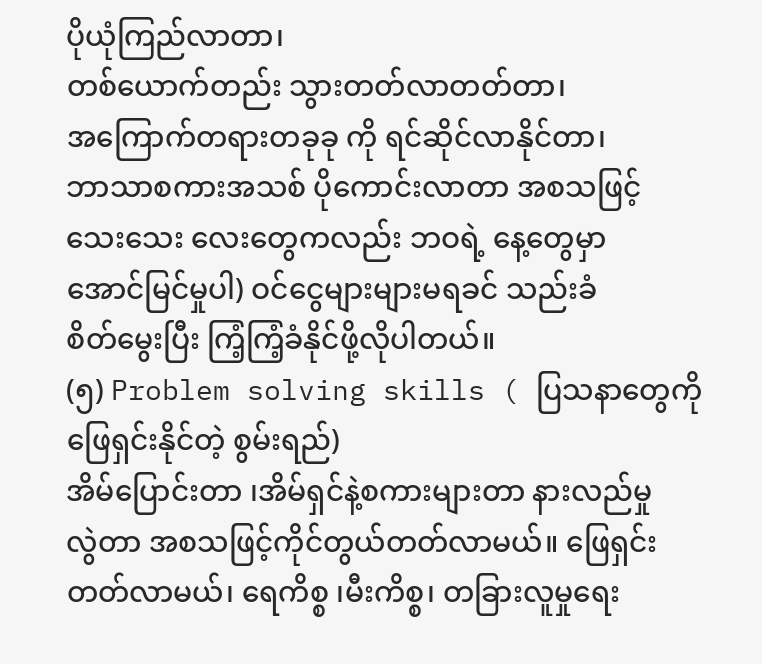ပိုယုံကြည်လာတာ၊
တစ်ယောက်တည်း သွားတတ်လာတတ်တာ၊
အကြောက်တရားတခုခု ကို ရင်ဆိုင်လာနိုင်တာ၊
ဘာသာစကားအသစ် ပိုကောင်းလာတာ အစသဖြင့်
သေးသေး လေးတွေကလည်း ဘဝရဲ့ နေ့တွေမှာ
အောင်မြင်မှုပါ) ဝင်ငွေများများမရခင် သည်းခံ
စိတ်မွေးပြီး ကြံ့ကြံ့ခံနိုင်ဖို့လိုပါတယ်။
(၅) Problem solving skills ( ပြသနာတွေကို ဖြေရှင်းနိုင်တဲ့ စွမ်းရည်)
အိမ်ပြောင်းတာ ၊အိမ်ရှင်နဲ့စကားများတာ နားလည်မှု
လွဲတာ အစသဖြင့်ကိုင်တွယ်တတ်လာမယ်။ ဖြေရှင်း
တတ်လာမယ်၊ ရေကိစ္စ ၊မီးကိစ္စ၊ တခြားလူမှုရေး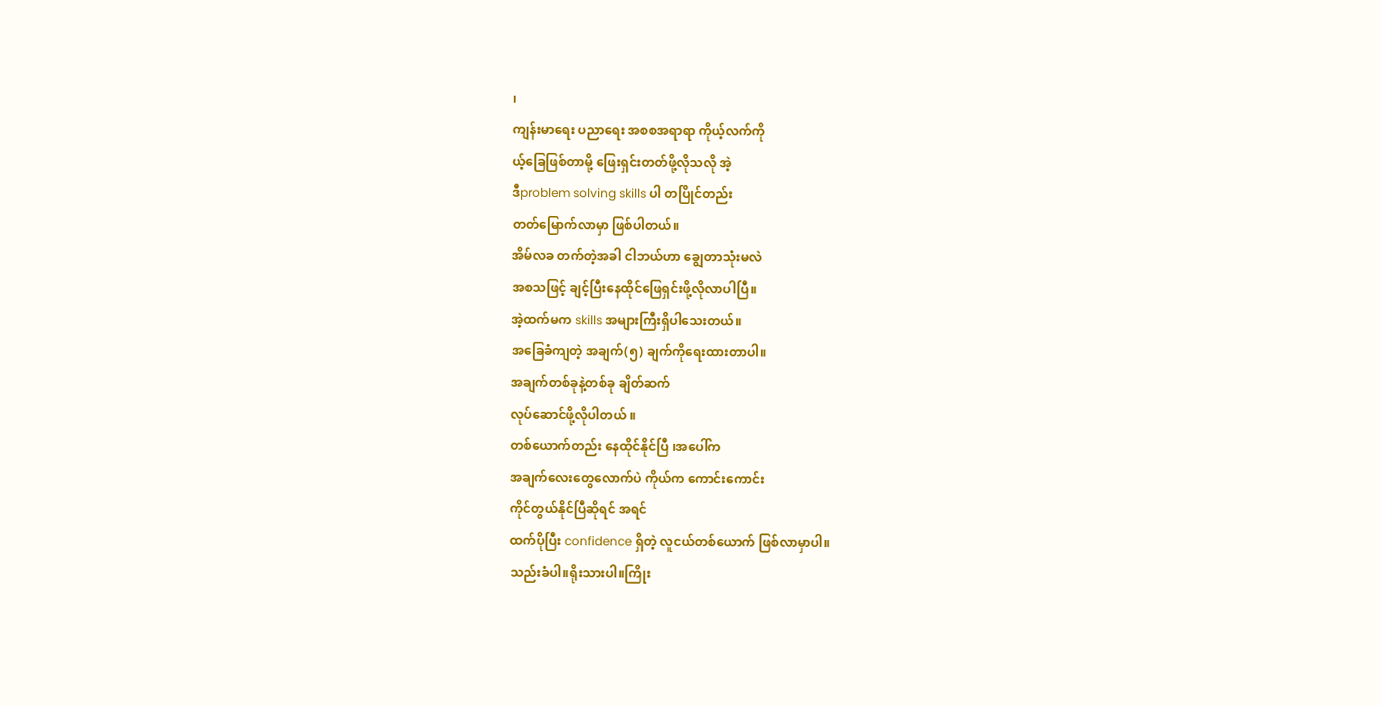၊
ကျန်းမာရေး ပညာရေး အစစအရာရာ ကိုယ့်လက်ကို
ယ့်ခြေဖြစ်တာမို့ ဖြေးရှင်းတတ်ဖို့လိုသလို အဲ့
ဒီproblem solving skills ပါ တပြိုင်တည်း
တတ်မြောက်လာမှာ ဖြစ်ပါတယ်။
အိမ်လခ တက်တဲ့အခါ ငါဘယ်ဟာ ချွေတာသုံးမလဲ
အစသဖြင့် ချင့်ပြီးနေထိုင်ဖြေရှင်းဖို့လိုလာပါပြီ။
အဲ့ထက်မက skills အများကြီးရှိပါသေးတယ်။
အခြေခံကျတဲ့ အချက်(၅) ချက်ကိုရေးထားတာပါ။
အချက်တစ်ခုနဲ့တစ်ခု ချိတ်ဆက်
လုပ်ဆောင်ဖို့လိုပါတယ် ။
တစ်ယောက်တည်း နေထိုင်နိုင်ပြီ ၊အပေါ်က
အချက်လေးတွေလောက်ပဲ ကိုယ်က ကောင်းကောင်း
ကိုင်တွယ်နိုင်ပြီဆိုရင် အရင်
ထက်ပိုပြီး confidence ရှိတဲ့ လူငယ်တစ်ယောက် ဖြစ်လာမှာပါ။
သည်းခံပါ။ရိုးသားပါ။ကြိုး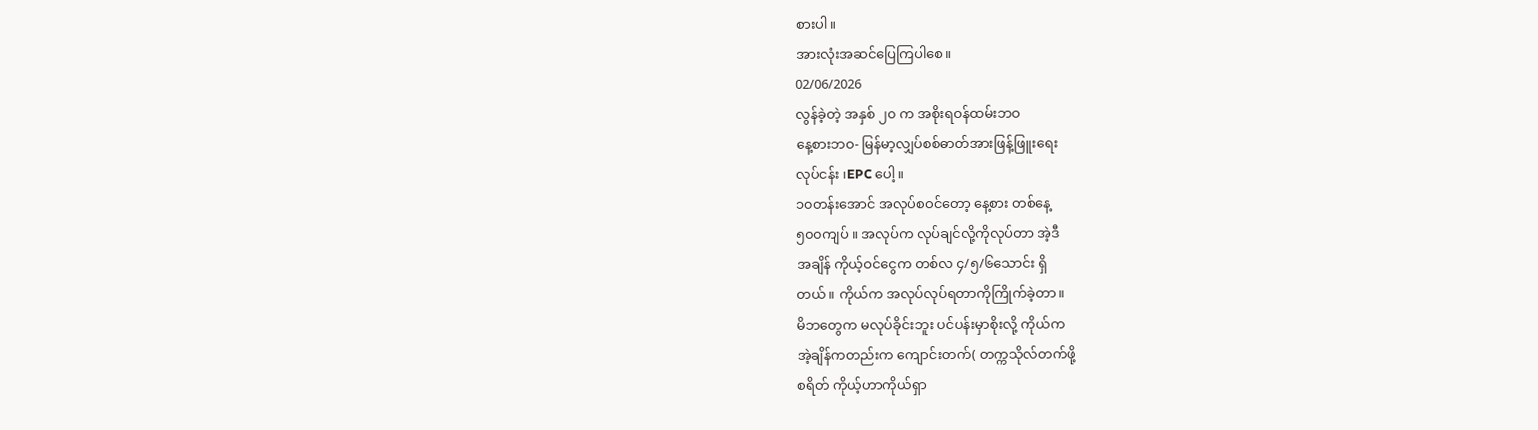စားပါ။
အားလုံးအဆင်ပြေကြပါစေ။
02/06/2026
လွန်ခဲ့တဲ့ အနှစ် ၂၀ က အစိုးရဝန်ထမ်းဘဝ
နေ့စားဘဝ- မြန်မာ့လျှပ်စစ်ဓာတ်အားဖြန့်ဖြူးရေး
လုပ်ငန်း ၊EPC ပေါ့။
၁၀တန်းအောင် အလုပ်စဝင်တော့ နေ့စား တစ်နေ့
၅၀၀ကျပ် ။ အလုပ်က လုပ်ချင်လို့ကိုလုပ်တာ အဲ့ဒီ
အချိန် ကိုယ့်ဝင်ငွေက တစ်လ ၄/၅/၆သောင်း ရှိ
တယ်။ ကိုယ်က အလုပ်လုပ်ရတာကိုကြိုက်ခဲ့တာ။
မိဘတွေက မလုပ်ခိုင်းဘူး ပင်ပန်းမှာစိုးလို့ ကိုယ်က
အဲ့ချိန်ကတည်းက ကျောင်းတက်( တက္ကသိုလ်တက်ဖို့
စရိတ် ကိုယ့်ဟာကိုယ်ရှာ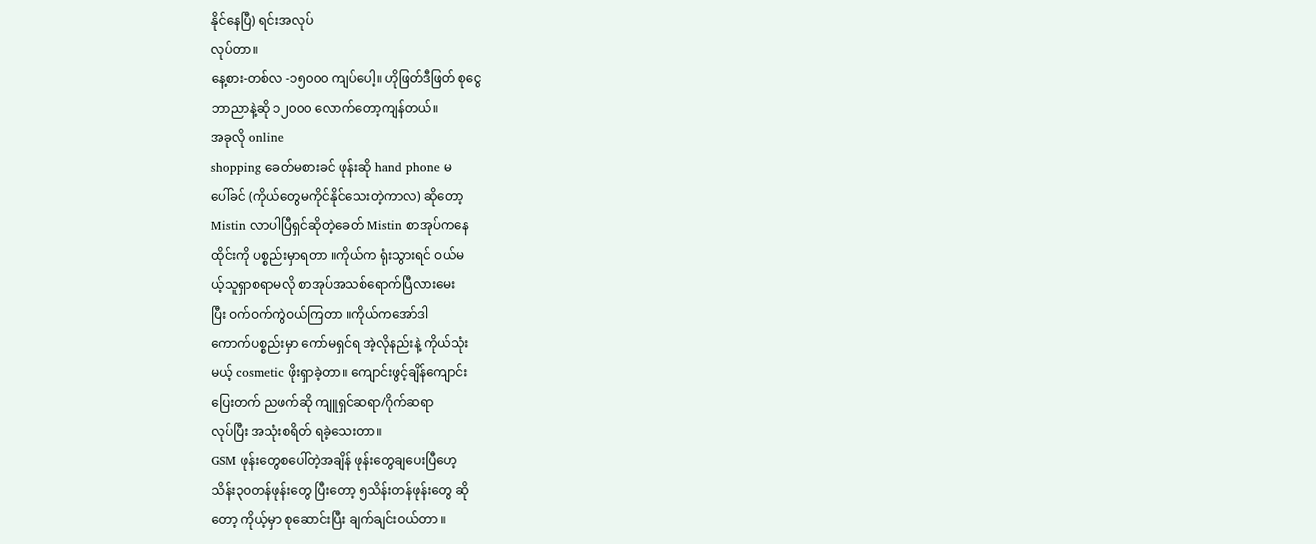နိုင်နေပြီ) ရင်းအလုပ်
လုပ်တာ။
နေ့စား-တစ်လ -၁၅၀၀၀ ကျပ်ပေါ့။ ဟိုဖြတ်ဒီဖြတ် စုငွေ
ဘာညာနဲ့ဆို ၁၂၀၀၀ လောက်တော့ကျန်တယ်။
အခုလို online
shopping ခေတ်မစားခင် ဖုန်းဆို hand phone မ
ပေါ်ခင် (ကိုယ်တွေမကိုင်နိုင်သေးတဲ့ကာလ) ဆိုတော့
Mistin လာပါပြီရှင်ဆိုတဲ့ခေတ် Mistin စာအုပ်ကနေ
ထိုင်းကို ပစ္စည်းမှာရတာ ။ကိုယ်က ရုံးသွားရင် ဝယ်မ
ယ့်သူရှာစရာမလို စာအုပ်အသစ်ရောက်ပြီလားမေး
ပြီး ဝက်ဝက်ကွဲဝယ်ကြတာ ။ကိုယ်ကအော်ဒါ
ကောက်ပစ္စည်းမှာ ကော်မရှင်ရ အဲ့လိုနည်းနဲ့ ကိုယ်သုံး
မယ့် cosmetic ဖိုးရှာခဲ့တာ။ ကျောင်းဖွင့်ချိန်ကျောင်း
ပြေးတက် ညဖက်ဆို ကျူရှင်ဆရာ/ဂိုက်ဆရာ
လုပ်ပြီး အသုံးစရိတ် ရခဲ့သေးတာ။
GSM ဖုန်းတွေစပေါ်တဲ့အချိန် ဖုန်းတွေချပေးပြီဟေ့
သိန်း၃၀တန်ဖုန်းတွေ ပြီးတော့ ၅သိန်းတန်ဖုန်းတွေ ဆို
တော့ ကိုယ့်မှာ စုဆောင်းပြီး ချက်ချင်းဝယ်တာ ။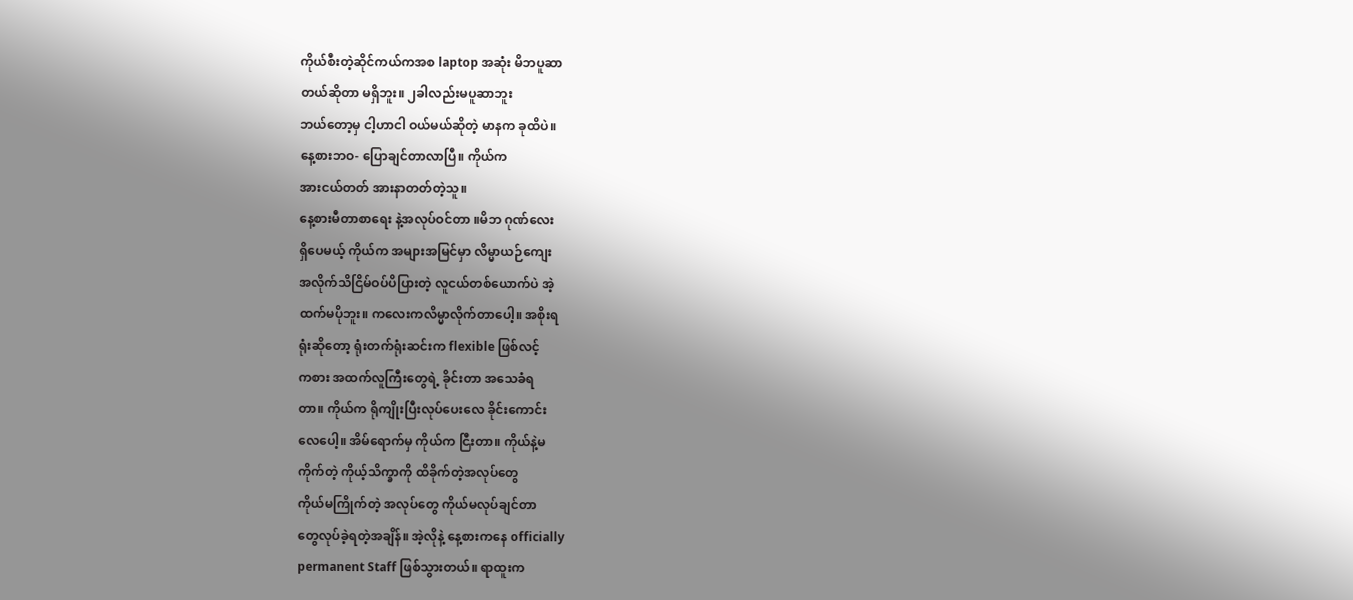ကိုယ်စီးတဲ့ဆိုင်ကယ်ကအစ laptop အဆုံး မိဘပူဆာ
တယ်ဆိုတာ မရှိဘူး။ ၂ခါလည်းမပူဆာဘူး
ဘယ်တော့မှ ငါ့ဟာငါ ဝယ်မယ်ဆိုတဲ့ မာနက ခုထိပဲ။
နေ့စားဘဝ- ပြောချင်တာလာပြီ။ ကိုယ်က
အားငယ်တတ် အားနာတတ်တဲ့သူ။
နေ့စားမီတာစာရေး နဲ့အလုပ်ဝင်တာ ။မိဘ ဂုဏ်လေး
ရှိပေမယ့် ကိုယ်က အများအမြင်မှာ လိမ္မာယဉ်ကျေး
အလိုက်သိငြိမ်ဝပ်ပိပြားတဲ့ လူငယ်တစ်ယောက်ပဲ အဲ့
ထက်မပိုဘူး။ ကလေးကလိမ္မာလိုက်တာပေါ့။ အစိုးရ
ရုံးဆိုတော့ ရုံးတက်ရုံးဆင်းက flexible ဖြစ်လင့်
ကစား အထက်လူကြီးတွေရဲ့ ခိုင်းတာ အသေခံရ
တာ။ ကိုယ်က ရိုကျိုးပြီးလုပ်ပေးလေ ခိုင်းကောင်း
လေပေါ့။ အိမ်ရောက်မှ ကိုယ်က ငြီးတာ။ ကိုယ်နဲ့မ
ကိုက်တဲ့ ကိုယ့်သိက္ခာကို ထိခိုက်တဲ့အလုပ်တွေ
ကိုယ်မကြိုက်တဲ့ အလုပ်တွေ ကိုယ်မလုပ်ချင်တာ
တွေလုပ်ခဲ့ရတဲ့အချိန်။ အဲ့လိုနဲ့ နေ့စားကနေ officially
permanent Staff ဖြစ်သွားတယ်။ ရာထူးက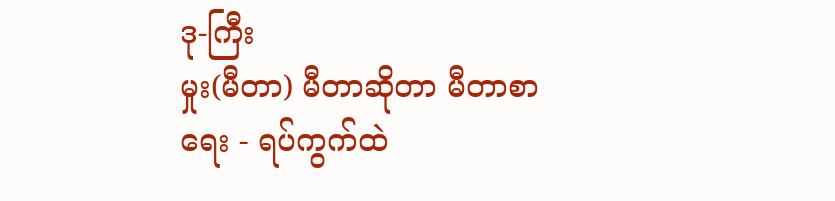ဒု-ကြီး
မှုး(မီတာ) မီတာဆိုတာ မီတာစာရေး - ရပ်ကွက်ထဲ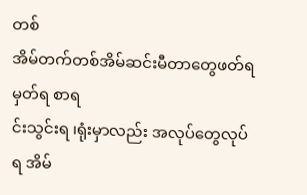တစ်
အိမ်တက်တစ်အိမ်ဆင်းမီတာတွေဖတ်ရမှတ်ရ စာရ
င်းသွင်းရ ၊ရုံးမှာလည်း အလုပ်တွေလုပ်ရ အိမ်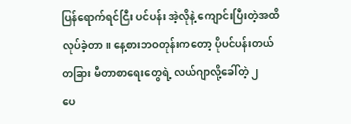ပြန်ရောက်ရင်ငြီး ပင်ပန်း အဲ့လိုနဲ့ ကျောင်းပြီးတဲ့အထိ
လုပ်ခဲ့တာ။ နေ့စားဘဝတုန်းကတော့ ပိုပင်ပန်းတယ်
တခြား မီတာစာရေးတွေရဲ့ လယ်ဂျာလို့ခေါ်တဲ့ ၂
ပေ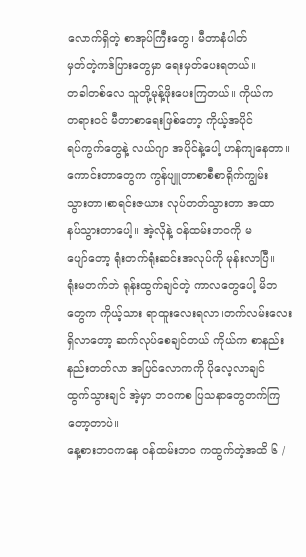လောက်ရှိတဲ့ စာအုပ်ကြီးတွေ၊ မီတာနံပါတ်
မှတ်တဲ့ကဒ်ပြားတွေမှာ ရေးမှတ်ပေးရတယ်။
တခါတစ်လေ သူတို့မုန့်ဖိုးပေးကြတယ်။ ကိုယ်က
တရားဝင် မီတာစာရေးဖြစ်တော့ ကိုယ့်အပိုင်
ရပ်ကွက်တွေနဲ့ လယ်ဂျာ အပိုင်နဲ့ပေါ့ ဟန်ကျနေတာ။
ကောင်းတာတွေက ကွန်ပျူတာစာစီစာရိုက်ကျွမ်း
သွားတာ၊စာရင်းဇယား လုပ်တတ်သွားတာ အထာ
နပ်သွားတာပေါ့။ အဲ့လိုနဲ့ ဝန်ထမ်းဘဝကို မ
ပျော်တော့ ရုံးတက်ရုံးဆင်းအလုပ်ကို မုန်းလာပြီ။
ရုံးမတက်ဘဲ ရုန်းထွက်ချင်တဲ့ ကာလတွေပေါ့ မိဘ
တွေက ကိုယ့်သား ရာထူးလေးရလာ၊တက်လမ်းလေး
ရှိလာတော့ ဆက်လုပ်စေချင်တယ် ကိုယ်က စာနည်း
နည်းတတ်လာ အပြင်လောကကို ပိုလေ့လာချင်
ထွက်သွားချင် အဲ့မှာ ဘဝကစ ပြသနာတွေတက်ကြ
တော့တာပဲ။
နေ့စားဘဝကနေ ဝန်ထမ်းဘဝ ကထွက်တဲ့အထိ ၆ /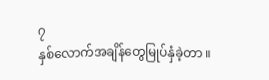၇
နှစ်လောက်အချိန်တွေမြုပ်နှံခဲ့တာ ။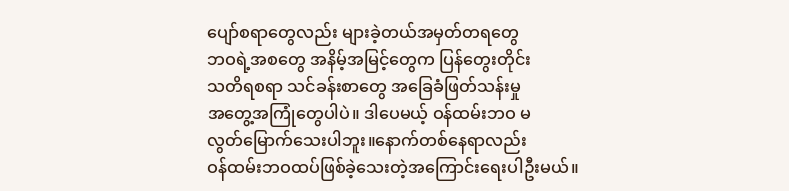ပျော်စရာတွေလည်း များခဲ့တယ်အမှတ်တရတွေ
ဘဝရဲ့အစတွေ အနိမ့်အမြင့်တွေက ပြန်တွေးတိုင်း
သတိရစရာ သင်ခန်းစာတွေ အခြေခံဖြတ်သန်းမှု
အတွေ့အကြုံတွေပါပဲ။ ဒါပေမယ့် ဝန်ထမ်းဘဝ မ
လွတ်မြောက်သေးပါဘူး။နောက်တစ်နေရာလည်း
ဝန်ထမ်းဘဝထပ်ဖြစ်ခဲ့သေးတဲ့အကြောင်းရေးပါဦးမယ်။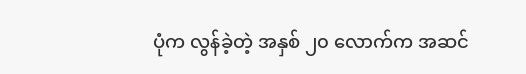ပုံက လွန်ခဲ့တဲ့ အနှစ် ၂၀ လောက်က အဆင်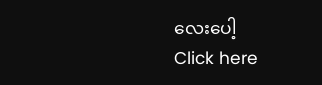လေးပေါ့
Click here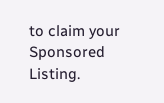to claim your Sponsored Listing.